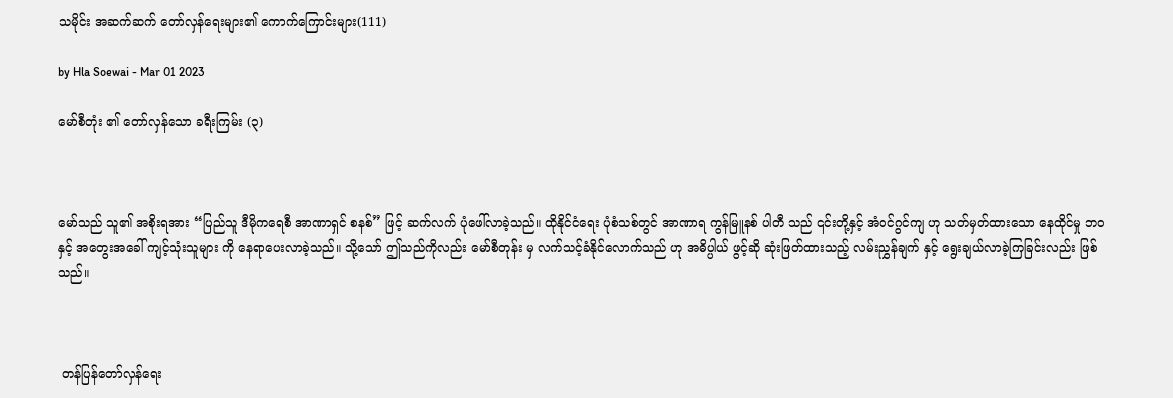သမိုင်း အဆက်ဆက် တော်လှန်ရေးများ၏ ကောက်ကြောင်းများ(111)

by Hla Soewai - Mar 01 2023

မော်စီတုံး ၏ တော်လှန်သော ခရီးကြမ်း (၃)



မော်သည် သူ၏ အစိုးရအား “ပြည်သူ ဒီမိုကရေစီ အာဏာရှင် စနစ်” ဖြင့် ဆက်လက် ပုံဖေါ်လာခဲ့သည်။ ထိုနိုင်ငံရေး ပုံစံသစ်တွင် အာဏာရ ကွန်မြူနစ် ပါတီ သည် ၎င်းတို့နှင့် အံဝင်ဂွင်ကျ ဟု သတ်မှတ်ထားသော နေထိုင်မှု ဘဝ နှင့် အတွေးအခေါ် ကျင့်သုံးသူများ ကို နေရာပေးလာခဲ့သည်။ သို့သော် ဤသည်ကိုလည်း မော်စီတုန်း မှ လက်သင့်ခံနိုင်လောက်သည် ဟု အဓိပ္ပါယ် ဖွင့်ဆို ဆုံးဖြတ်ထားသည့် လမ်းညွှန်ချက် နှင့် ရွေးချယ်လာခဲ့ကြခြင်းလည်း ဖြစ်သည်။



 တန်ပြန်တော်လှန်ရေး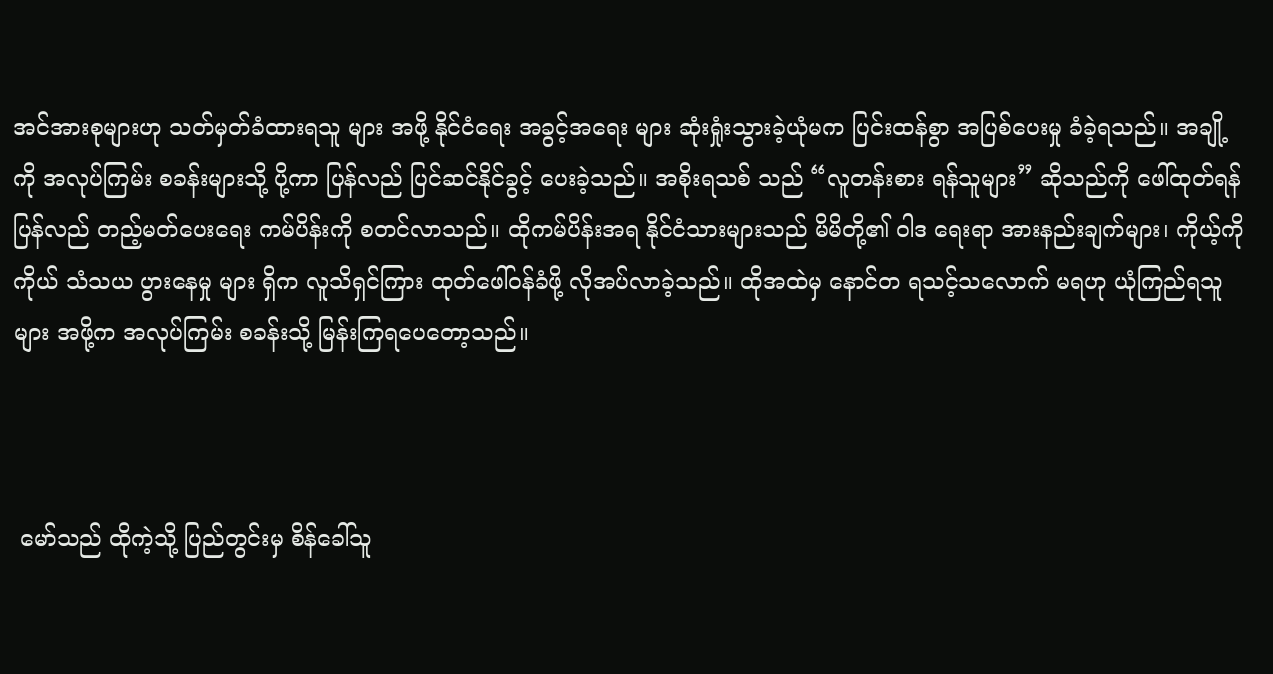အင်အားစုများဟု သတ်မှတ်ခံထားရသူ များ အဖို့ နိုင်ငံရေး အခွင့်အရေး များ ဆုံးရှုံးသွားခဲ့ယုံမက ပြင်းထန်စွာ အပြစ်ပေးမှု ခံခဲ့ရသည်။ အချို့ကို အလုပ်ကြမ်း စခန်းများသို့ ပို့ကာ ပြန်လည် ပြင်ဆင်နိုင်ခွင့် ပေးခဲ့သည်။ အစိုးရသစ် သည် “လူတန်းစား ရန်သူများ” ဆိုသည်ကို ဖေါ်ထုတ်ရန် ပြန်လည် တည့်မတ်‌ပေးရေး ကမ်ပိန်းကို စတင်လာသည်။ ထိုကမ်ပိန်းအရ နိုင်ငံသားများသည် မိမိတို့၏ ဝါဒ ရေးရာ အားနည်းချက်များ၊ ကိုယ့်ကိုကိုယ် သံသယ ပွားနေမှု များ ရှိက လူသိရှင်ကြား ထုတ်ဖေါ်ဝန်ခံဖို့ လိုအပ်လာခဲ့သည်။ ထိုအထဲမှ နောင်တ ရသင့်သ‌လောက် မရဟု ယုံကြည်ရသူ များ အဖို့က အလုပ်ကြမ်း စခန်းသို့ မြန်းကြရပေတော့သည်။



 မော်သည် ထိုကဲ့သို့ ပြည်တွင်းမှ စိန်ခေါ်သူ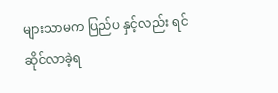များသာမက ပြည်ပ နှင့်လည်း ရင်ဆိုင်လာခဲ့ရ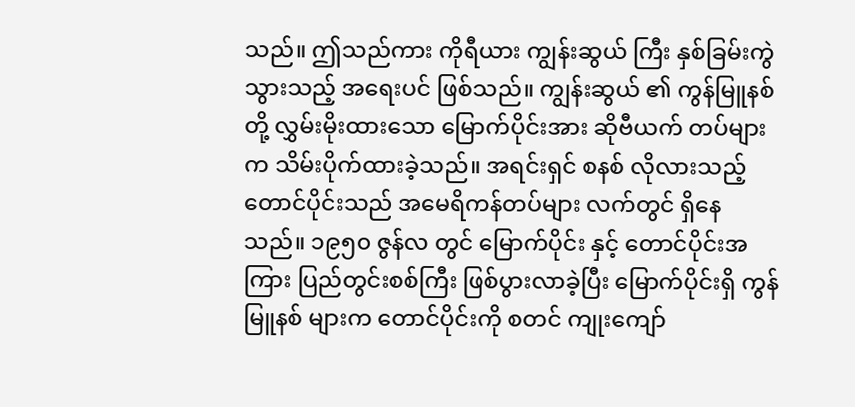သည်။ ဤသည်ကား ကိုရီယား ကျွန်းဆွယ် ကြီး နှစ်ခြမ်းကွဲသွားသည့် အရေးပင် ဖြစ်သည်။ ကျွန်းဆွယ် ၏ ကွန်မြူနစ် တို့ လွှမ်းမိုးထားသော မြောက်ပိုင်းအား ဆိုဗီယက် တပ်များက သိမ်းပိုက်ထားခဲ့သည်။ အရင်းရှင် စနစ် လိုလားသည့် တောင်ပိုင်းသည် အမေရိကန်တပ်များ လက်တွင် ရှိနေသည်။ ၁၉၅၀ ဇွန်လ တွင် မြောက်ပိုင်း နှင့် တောင်ပိုင်းအကြား ပြည်တွင်းစစ်ကြီး ဖြစ်ပွားလာခဲ့ပြီး မြောက်ပိုင်းရှိ ကွန်မြူနစ် များက တောင်ပိုင်းကို စတင် ကျုးကျော်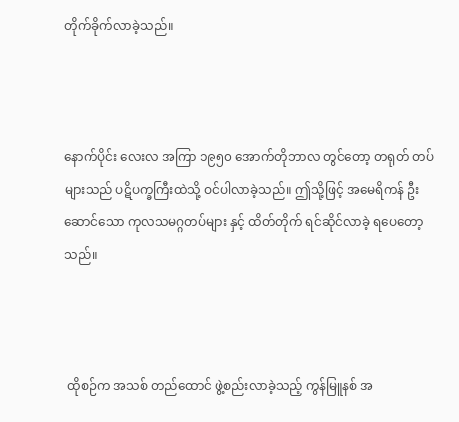တိုက်ခိုက်လာခဲ့သည်။



နောက်ပိုင်း လေးလ အကြာ ၁၉၅၀ အောက်တိုဘာလ တွင်တော့ တရုတ် တပ်များသည် ပဋိပက္ခကြီးထဲသို့ ဝင်ပါလာခဲ့သည်။ ဤသို့ဖြင့် အမေရိကန် ဦးဆောင်သော ကုလသမဂ္ဂတပ်များ နှင့် ထိတ်တိုက် ရင်ဆိုင်လာခဲ့ ရပေတော့သည်။



 ထိုစဉ်က အသစ် တည်ထောင် ဖွဲ့စည်းလာခဲ့သည့် ကွန်မြူနစ် အ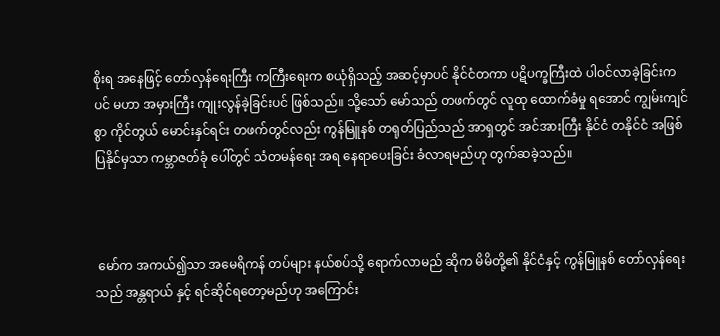စိုးရ အနေဖြင့် တော်လှန်ရေးကြီး ကကြီးရေးက စယုံရှိသည့် အဆင့်မှာပင် နိုင်ငံတကာ ပဋိပက္ခကြီးထဲ ပါဝင်လာခဲ့ခြင်းကပင် မဟာ အမှားကြီး ကျုးလွန်ခဲ့ခြင်းပင် ဖြစ်သည်။ သို့သော် မော်သည် တဖက်တွင် လူထု ထောက်ခံမှု ရအောင် ကျွမ်းကျင်စွာ ကိုင်တွယ် မောင်းနှင်ရင်း တဖက်တွင်လည်း ကွန်မြူနစ် တရုတ်ပြည်သည် အာရှတွင် အင်အားကြီး နိုင်ငံ တနိုင်ငံ အဖြစ် ပြနိုင်မှသာ ကမ္ဘာဇတ်ခုံ ပေါ်တွင် သံတမန်ရေး အရ နေရာပေးခြင်း ခံလာရမည်ဟု တွက်ဆခဲ့သည်။



 မော်က အကယ်၍သာ အမေရိကန် တပ်များ နယ်စပ်သို့ ရောက်လာမည် ဆိုက မိမိတို့၏ နိုင်ငံနှင့် ကွန်မြူနစ် တော်လှန်ရေး သည် အန္တရာယ် နှင့် ရင်ဆိုင်ရတော့မည်ဟု အကြောင်း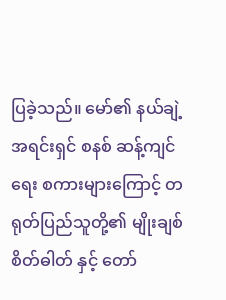ပြခဲ့သည်။ မော်၏ နယ်ချဲ့ အရင်းရှင် စနစ် ဆန့်ကျင်ရေး စကားများကြောင့် တရုတ်ပြည်သူတို့၏ မျိုးချစ်စိတ်ဓါတ် နှင့် တော်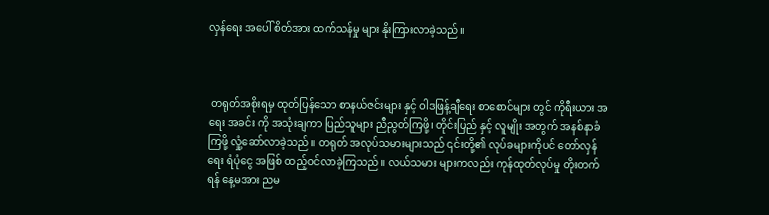လှန်ရေး အပေါ် စိတ်အား ထက်သန်မှု များ နိုးကြားလာခဲ့သည်။



 တရုတ်အစိုးရမှ ထုတ်ပြန်သော စာနယ်ဇင်းများ နှင့် ဝါဒဖြန့်ချီရေး စာစောင်များ တွင် ကိုရီးယား အရေး အခင်း ကို အသုံးချကာ ပြည်သူများ ညီညွတ်ကြဖို့၊ တိုင်းပြည် နှင့် လူမျိုး အတွက် အနစ်နာခံကြဖို့ လှုံ့ဆော်လာခဲ့သည်။ တရုတ် အလုပ်သမားများသည် ၎င်းတို့၏ လုပ်ခများကိုပင် တော်လှန်ရေး ရံပုံငွေ အဖြစ် ထည့်ဝင်လာခဲ့ကြသည်။ လယ်သမား များကလည်း ကုန်ထုတ်လုပ်မှု တိုးတက်ရန် နေ့မအား ညမ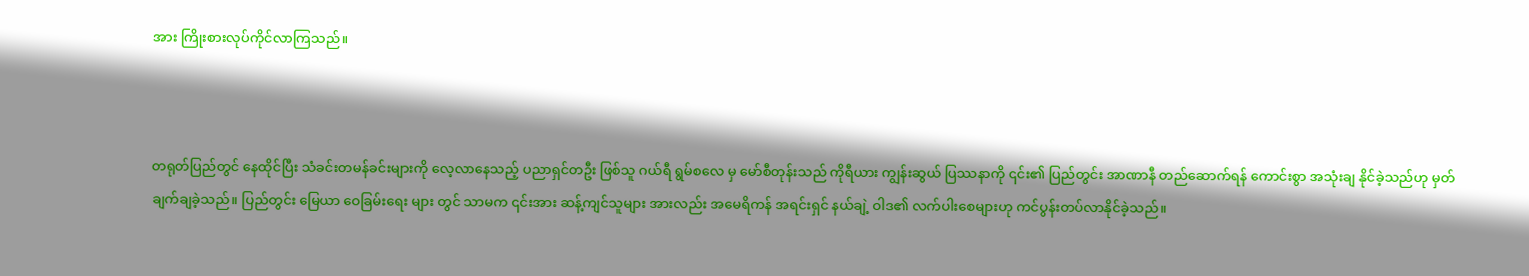အား ကြိုးစားလုပ်ကိုင်လာကြသည်။



တရုတ်ပြည်တွင် နေထိုင်ပြီး သံခင်းတမန်ခင်းများကို လေ့လာနေသည့် ပညာရှင်တဦး ဖြစ်သူ ဂယ်ရီ ရွမ်စလေ မှ မော်စီတုန်းသည် ကိုရီယား ကျွန်းဆွယ် ပြဿနာကို ၎င်း၏ ပြည်တွင်း အာဏာနီ တည်ဆောက်ရန် ကောင်းစွာ အသုံးချ နိုင်ခဲ့သည်ဟု မှတ်ချက်ချခဲ့သည်။ ပြည်တွင်း မြေယာ ဝေခြမ်းရေး များ တွင် သာမက ၎င်းအား ဆန့်ကျင်သူများ အားလည်း အမေရိကန် အရင်းရှင် နယ်ချဲ့ ဝါဒ၏ လက်ပါးစေများဟု ကင်ပွန်းတပ်လာနိုင်ခဲ့သည်။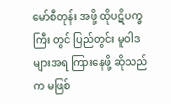မော်စီတုန်း အဖို့ ထိုပဋိပက္ခကြီး တွင် ပြည်တွင်း မူဝါဒ များအရ ကြားနေဖို့ ဆိုသည်က မဖြစ်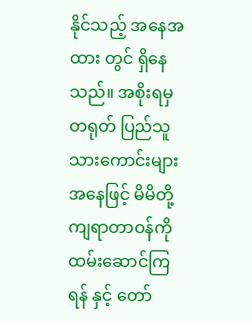နိုင်သည့် အနေအထား တွင် ရှိနေသည်။ အစိုးရမှ တရုတ် ပြည်သူ သားကောင်းများ အနေဖြင့် မိမိတို့ ကျရာတာဝန်ကို ထမ်းဆောင်ကြရန် နှင့် တော်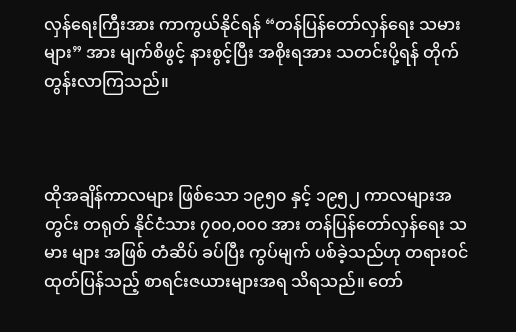လှန်‌ရေးကြီးအား ကာကွယ်နိုင်ရန် “တန်ပြန်တော်လှန်ရေး သမားများ” အား မျက်စိဖွင့် နားစွင့်ပြီး အစိုးရအား သတင်းပို့ရန် တိုက်တွန်းလာကြသည်။



ထိုအချိန်ကာလများ ဖြစ်သော ၁၉၅၀ နှင့် ၁၉၅၂ ကာလများအတွင်း တရုတ် နိုင်ငံသား ၇၀၀,၀၀၀ အား တန်ပြန်တော်လှန်ရေး သမား များ အဖြစ် တံဆိပ် ခပ်ပြီး ကွပ်မျက် ပစ်ခဲ့သည်ဟု တရားဝင် ထုတ်ပြန်သည့် စာရင်းဇယားများအရ သိရသည်။ တော်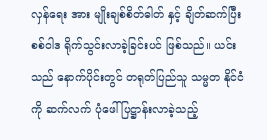လှန်ရေး အား မျိုးချစ်စိတ်ဓါတ် နှင့် ချိတ်ဆက်ပြီး စစ်ဝါဒ ရိုက်သွင်းလာခဲ့ခြင်းပင် ဖြစ်သည်။ ယင်းသည် နောက်ပိုင်းတွင် တရုတ်ပြည်သူ သမ္မတ နိုင်ငံ ကို ဆက်လက် ပုံဖေါ် ပြဋ္ဌာန်းလာခဲ့သည့်